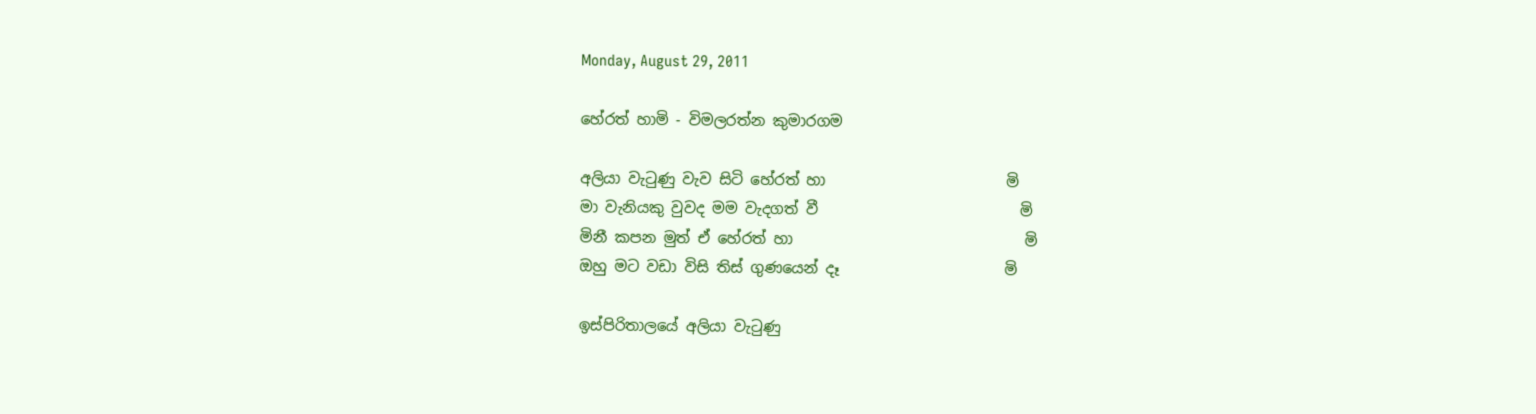Monday, August 29, 2011

හේරත් හාමි - විමලරත්න කුමාරගම

අලියා වැටුණු වැව සිටි හේරත් හා                        මි
මා වැනියකු වුවද මම වැදගත් වී                           මි
මිනී කපන මුත් ඒ හේරත් හා                               මි
ඔහු මට වඩා විසි තිස් ගුණයෙන් දෑ                      මි

ඉස්පිරිතාලයේ අලියා වැටුණු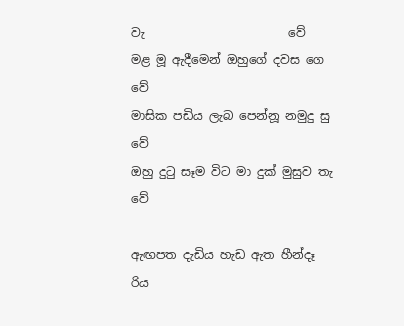වැ                        වේ
මළ මූ ඇදීමෙන් ඔහුගේ දවස ගෙ                      වේ
මාසික පඩිය ලැබ පෙන්නූ නමුදු සු                     වේ
ඔහු දුටු සෑම විට මා දුක් මුසුව තැ                       වේ

ඇඟපත දැඩිය හැඩ ඇත හීන්දෑ                          රිය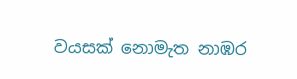වයසක් නොමැත නාඹර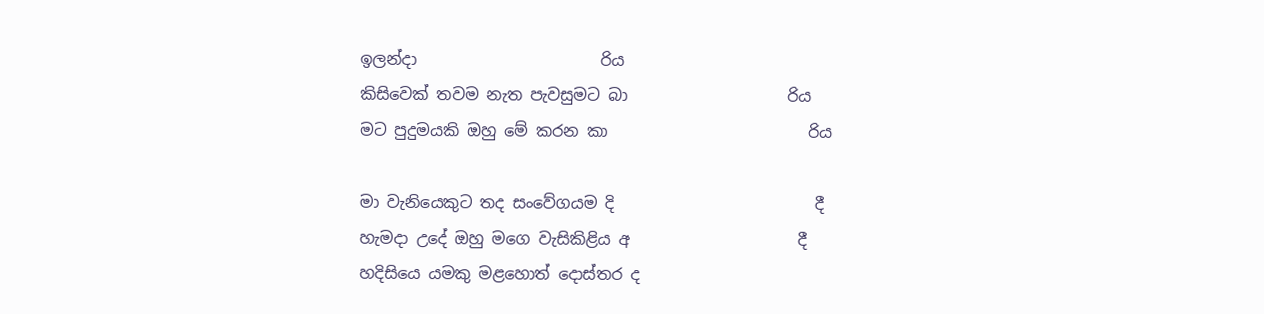ඉලන්දා                       රිය
කිසිවෙක් තවම නැත පැවසුමට බා                    රිය
මට පුදුමයකි ඔහු මේ කරන කා                         රිය

මා වැනියෙකුට තද සංවේගයම දි                         දී
හැමදා උදේ ඔහු මගෙ වැසිකිළිය අ                     දී
හදිසියෙ යමකු මළහොත් දොස්තර ද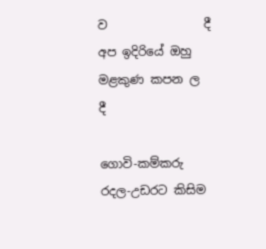ව                දී
අප ඉදිරියේ ඔහු මළකුණ කපන ල                       දී

ගොවි-කම්කරු රදල-උඩරට කිසිම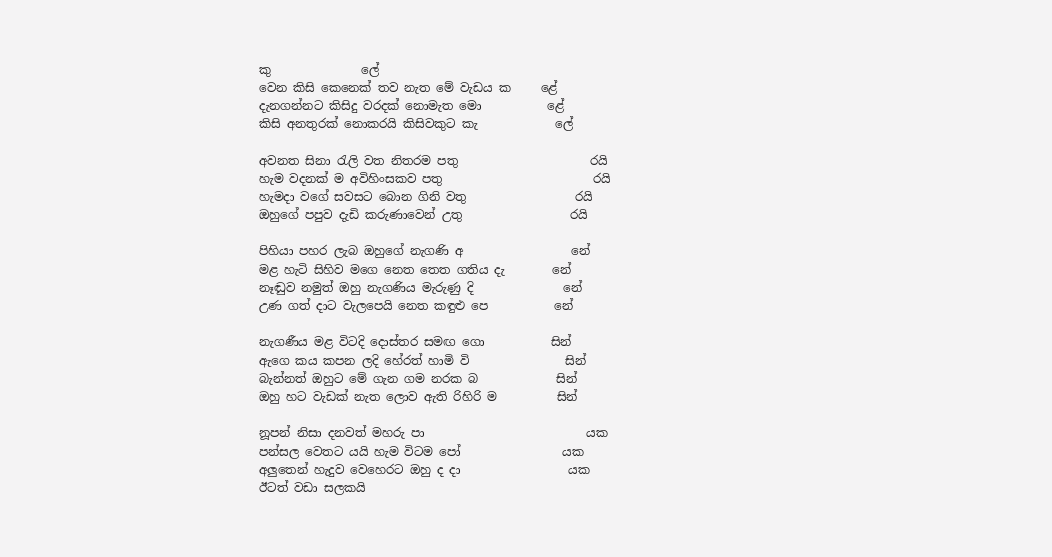කු               ලේ
වෙන කිසි කෙනෙක් තව නැත මේ වැඩය ක     ළේ
දැනගන්නට කිසිදු වරදක් නොමැත මො           ළේ
කිසි අනතුරක් නොකරයි කිසිවකුට කැ             ලේ

අවනත සිනා රැලි වත නිතරම පතු                      රයි
හැම වදනක් ම අවිහිංසකව පතු                         රයි
හැමදා වගේ සවසට බොන ගිනි වතු                  රයි
ඔහුගේ පපුව දැඩි කරුණාවෙන් උතු                  රයි

පිහියා පහර ලැබ ඔහුගේ නැගණි අ                  නේ
මළ හැටි සිහිව මගෙ නෙත තෙත ගතිය දැ        නේ
නෑඬුව නමුත් ඔහු නැගණිය මැරුණු දි               නේ
උණ ගත් දාට වැලපෙයි නෙත කඳුළු පෙ           නේ

නැගණීය මළ විටදි දොස්තර සමඟ ගො           සින්
ඇගෙ කය කපන ලදි හේරත් හාමි වි                සින්
බැන්නත් ඔහුට මේ ගැන ගම නරක බ             සින්
ඔහු හට වැඩක් නැත ලොව ඇති රිහිරි ම          සින්

නූපන් නිසා දනවත් මහරු පා                           යක
පන්සල වෙතට යයි හැම විටම පෝ                 යක
අලුතෙන් හැදුව වෙහෙරට ඔහු ද දා                  යක
ඊටත් වඩා සලකයි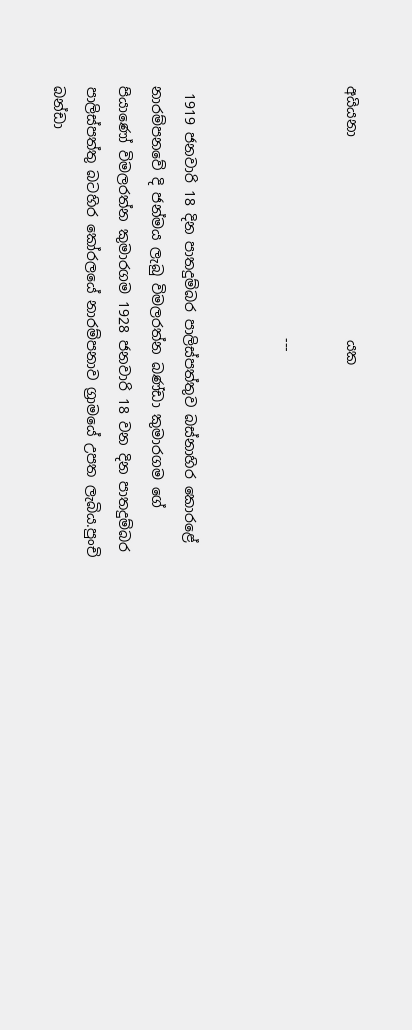අයියනා                             යක

                                    ---


 1919 ජනවාරි 18 දින පාතදුම්බර පාලිස්පත්තුව බස්නාහිර කොරළේ නාරම්පනවේ දි ජන්මය ලැබු විමලරත්න බණ්ඩා කුමාරගම ගේ පියාණෝ විමලරත්න කුමාරගම 1928 ජනවාරි 18 වන දින පාතදුම්බර පාලිස්පත්තු බටහිර කෝරලයේ නාරම්පනාව ග්‍රාමයේ උපත ලැබිය.පුංචි බන්ඩා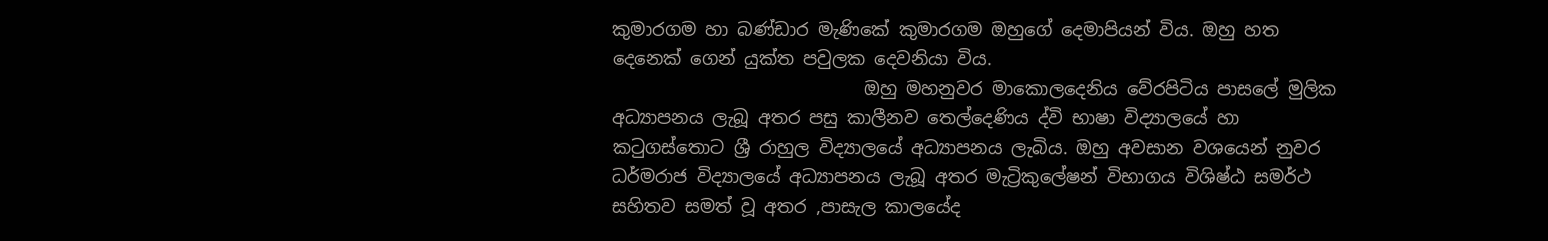කුමාරගම හා බණ්ඩාර මැණිකේ කුමාරගම ඔහුගේ දෙමාපියන් විය. ඔහු හත දෙනෙක් ගෙන් යුක්ත පවුලක දෙවනියා විය.
                            ඔහු මහනුවර මාකොලදෙනිය වේරපිටිය පාසලේ මුලික අධ්‍යාපනය ලැබූ අතර පසු කාලීනව තෙල්දෙණිය ද්වි භාෂා විද්‍යාලයේ හා කටුගස්තොට ශ්‍රී රාහුල විද්‍යාලයේ අධ්‍යාපනය ලැබිය. ඔහු අවසාන වශයෙන් නුවර ධර්මරාජ විද්‍යාලයේ අධ්‍යාපනය ලැබූ අතර මැට්‍රිකුලේෂන් විභාගය විශිෂ්ඨ සමර්ථ සහිතව සමත් වූ අතර ,පාසැල කාලයේද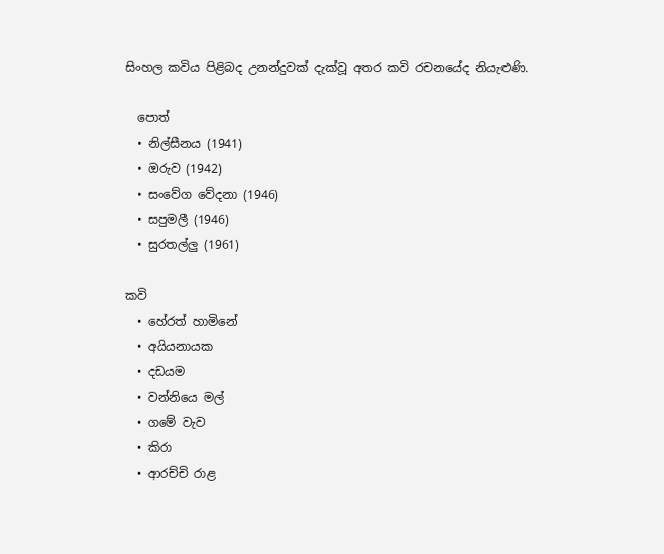සිංහල කවිය පිළිබද උනන්දුවක් දැක්වූ අතර කවි රචනයේද නියැළුණි.

  පොත්
  • නිල්සීනය (1941)
  • ඔරුව (1942)
  • සංවේග වේදනා (1946)
  • සපුමලී (1946)
  • සුරතල්ලු (1961)

කවි
  • හේරත් හාමිනේ
  • අයියනායක
  • දඩයම
  • වන්නියෙ මල්
  • ගමේ වැව
  • කිරා
  • ආරච්චි රාළ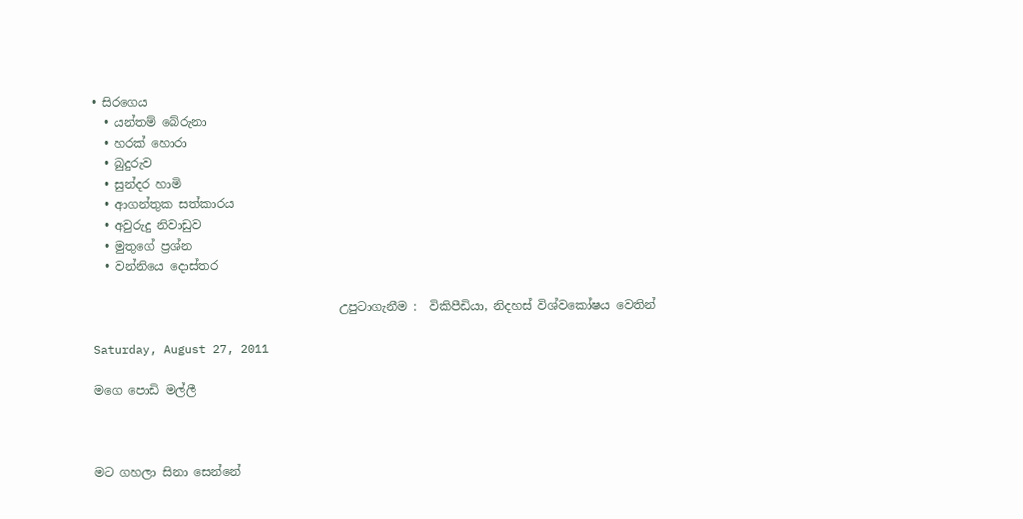• සිරගෙය
  • යන්තම් බේරුනා
  • හරක් හොරා
  • බුදුරුව
  • සුන්දර හාමි
  • ආගන්තුක සත්කාරය
  • අවුරුදු නිවාඩුව
  • මුතුගේ ප්‍රශ්න
  • වන්නියෙ දොස්තර

                                         උපුටාගැනීම :  විකිපීඩියා, නිදහස් විශ්වකෝෂය වෙතින්

Saturday, August 27, 2011

මගෙ පොඩි මල්ලී



මට ගහලා සිනා සෙන්නේ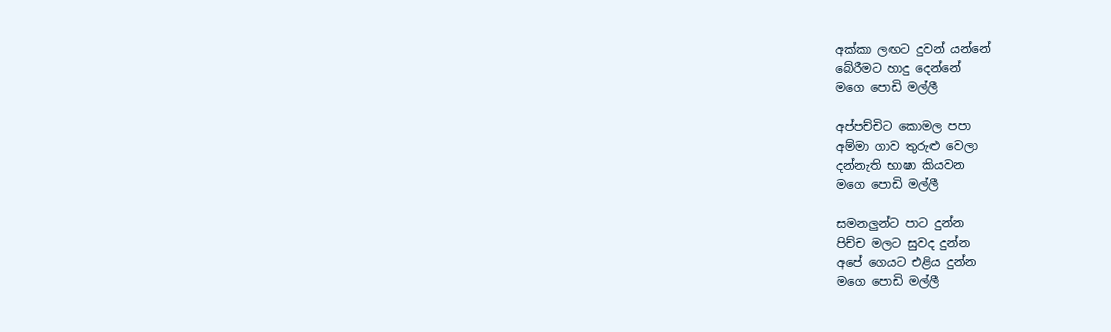අක්කා ලඟට දුවන් යන්නේ
බේරීමට හාදු දෙන්නේ
මගෙ පොඩි මල්ලී

අප්පච්චිට කොමල පපා
අම්මා ගාව තුරුළු වෙලා
දන්නැති භාෂා කියවන
මගෙ පොඩි මල්ලී

සමනලුන්ට පාට දුන්න
පිච්ච මලට සුවද දුන්න
අපේ ගෙයට එළිය දුන්න
මගෙ පොඩි මල්ලී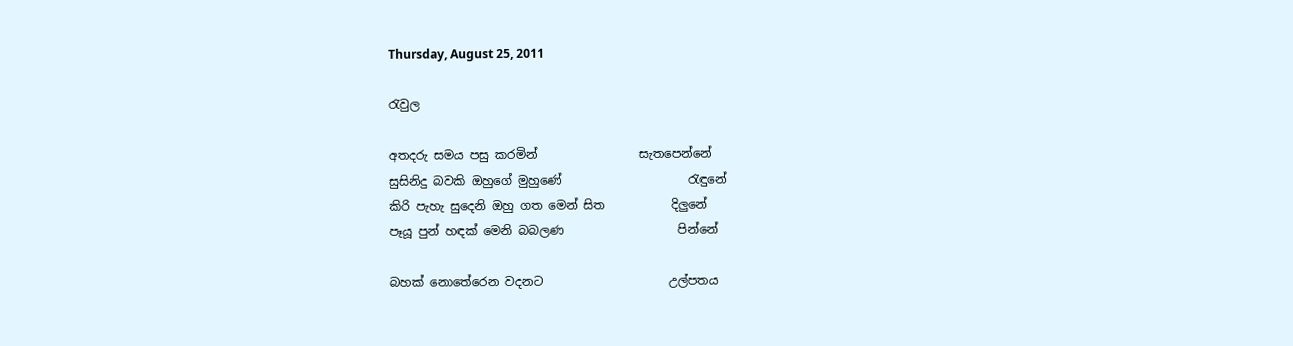Thursday, August 25, 2011

රැවුල

අතදරු සමය පසු කරමින්                 සැතපෙන්නේ
සුසිනිදු බවකි ඔහුගේ මුහුණේ                     රැඳුනේ
කිරි පැහැ සුදෙනි ඔහු ගත මෙන් සිත           දිලුනේ
පෑයූ පුන් හඳක් මෙනි බබලණ                   පින්නේ

බහක් නොතේරෙන වදනට                     උල්පතය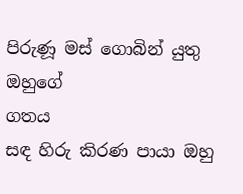පිරුණූ මස් ගොබින් යුතු ඔහුගේ                   ගතය
සඳ හිරු කිරණ පායා ඔහු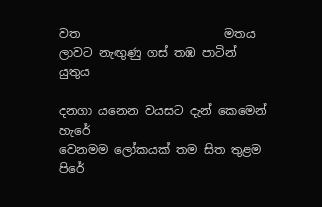වත                        මතය
ලාවට නැඟුණු ගස් තඹ පාටින්                       යුතුය

දනගා යනෙන වයසට දැන් කෙමෙන්           හැරේ
වෙනමම ලෝකයක් තම සිත තුළම               පිරේ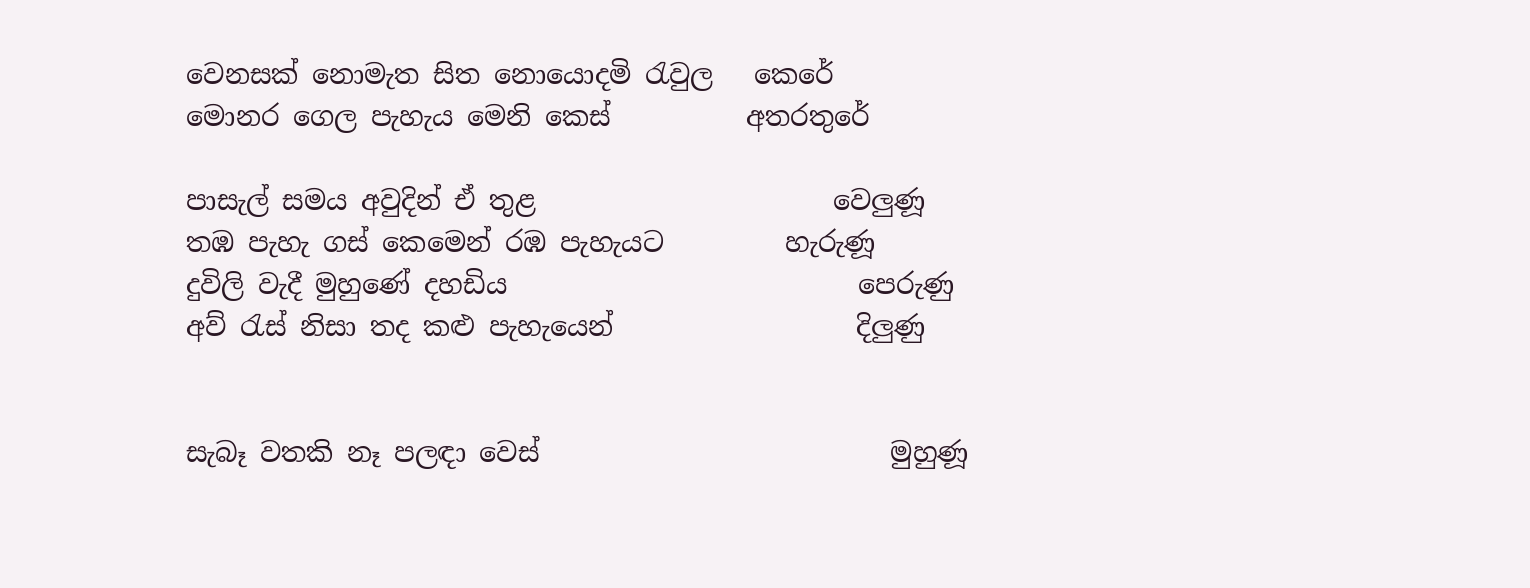වෙනසක් නොමැත සිත නොයොදමි රැවුල   කෙරේ
මොනර ගෙල පැහැය මෙනි කෙස්          අතරතුරේ

පාසැල් සමය අවුදින් ඒ තුළ                      වෙලුණූ
තඹ පැහැ ගස් කෙමෙන් රඹ පැහැයට         හැරුණූ
දුවිලි වැදී මුහුණේ දහඩිය                          පෙරුණු
අව් රැස් නිසා තද කළු පැහැයෙන්                  දිලුණු


සැබෑ වතකි නෑ පලඳා වෙස්                          මුහුණූ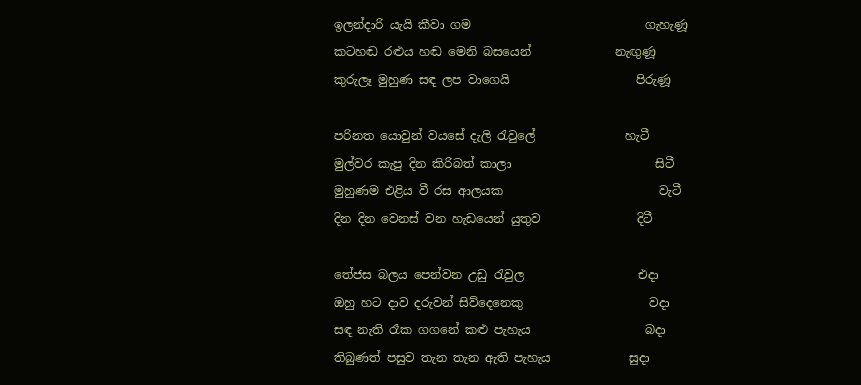ඉලන්දාරි යැයි කීවා ගම                             ගැහැණූ
කටහඬ රළුය හඬ මෙනි බසයෙන්              නැඟුණූ
කුරුලෑ මුහුණ සඳ ලප වාගෙයි                     පිරුණූ

පරිනත යොවුන් වයසේ දැලි රැවුලේ               හැටී
මුල්වර කැපු දින කිරිබත් කාලා                        සිටී
මුහුණම එළිය වී රස ආලයක                          වැටී
දින දින වෙනස් වන හැඩයෙන් යුතුව                දිටී

තේජස බලය පෙන්වන උඩු රැවුල                   එදා
ඔහු හට දාව දරුවන් සිව්දෙනෙකු                     වදා
සඳ නැති රෑක ගගනේ කළු පැහැය                   බදා
තිබුණත් පසුව තැන තැන ඇති පැහැය             සුදා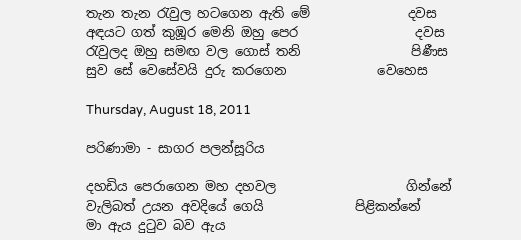තැන තැන රැවුල හටගෙන ඇති මේ               දවස
අඳයට ගත් කුඹූර මෙනි ඔහු පෙර                  දවස
රැවුලද ඔහු සමඟ වල ගොස් තනි                 පිණීස
සුව සේ වෙසේවයි දුරු කරගෙන              වෙහෙස

Thursday, August 18, 2011

පරිණාමා - සාගර පලන්සූරිය

දහඩිය පෙරාගෙන මහ දහවල                    ගින්නේ
වැලිබත් උයන අවදියේ ගෙයි              පිළිකන්නේ
මා ඇය දුටුව බව ඇය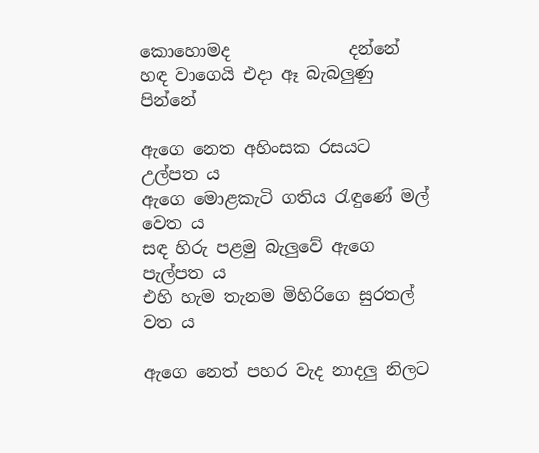කොහොමද              දන්නේ
හඳ වාගෙයි එදා ඈ බැබලුණු                     පින්නේ

ඇගෙ නෙත අහිංසක රසයට                   උල්පත ය
ඇගෙ මොළකැටි ගතිය රැඳුණේ මල්         වෙත ය
සඳ හිරු පළමු බැලුවේ ඇගෙ                 පැල්පත ය
එහි හැම තැනම මිහිරිගෙ සුරතල්                 වත ය

ඇගෙ නෙත් පහර වැද නාදලු නිලට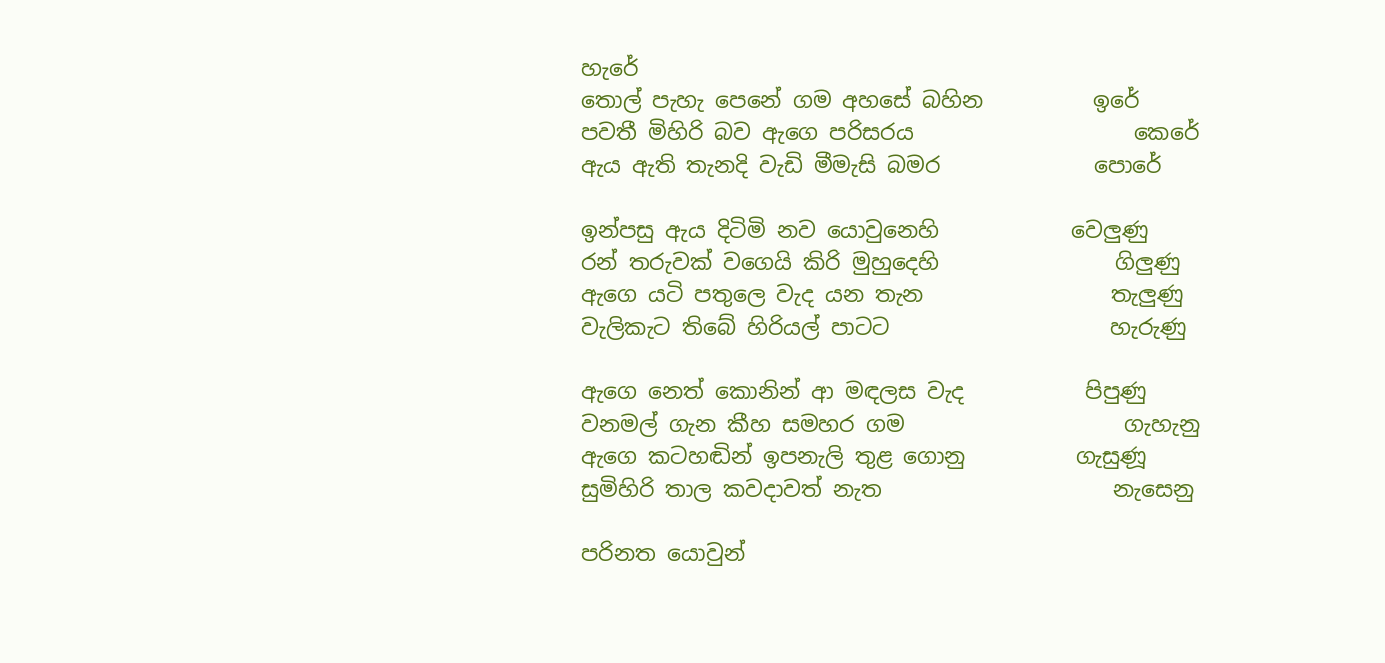හැරේ
තොල් පැහැ පෙනේ ගම අහසේ බහින          ඉරේ
පවතී මිහිරි බව ඇගෙ පරිසරය                    කෙරේ
ඇය ඇති තැනදි වැඩි මීමැසි බමර              පොරේ

ඉන්පසු ඇය දිටිමි නව යොවුනෙහි            වෙලුණු
රන් තරුවක් වගෙයි කිරි මුහුදෙහි                ගිලුණු
ඇගෙ යටි පතුලෙ වැද යන තැන                 තැලුණු
වැලිකැට තිබේ හිරියල් පාටට                    හැරුණු

ඇගෙ නෙත් කොනින් ආ මඳලස වැද           පිපුණු
වනමල් ගැන කීහ සමහර ගම                    ගැහැනු
ඇගෙ කටහඬින් ඉපනැලි තුළ ගොනු          ගැසුණූ
සුමිහිරි තාල කවදාවත් නැත                     නැසෙනු

පරිනත යොවුන්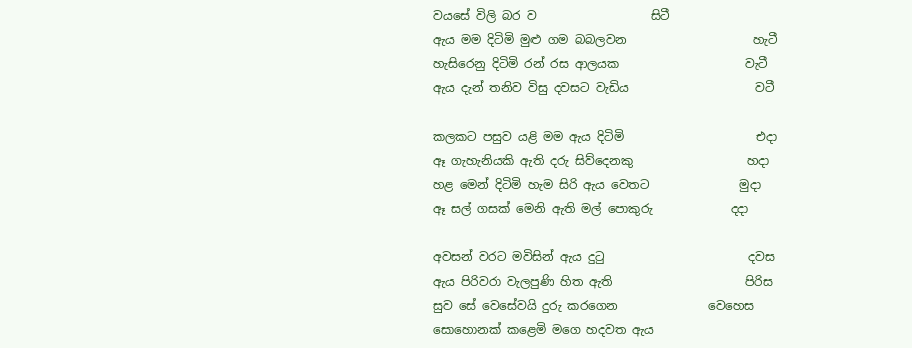වයසේ විලි බර ව                   සිටී
ඇය මම දිටිමි මුළු ගම බබලවන                     හැටී
හැසිරෙනු දිටිමි රන් රස ආලයක                     වැටී
ඇය දැන් තනිව විසු දවසට වැඩිය                     වටී

කලකට පසුව යළි මම ඇය දිටිමි                      එදා
ඈ ගැහැනියකි ඇති දරු සිව්දෙනකු                   හදා
හළ මෙන් දිටිමි හැම සිරි ඇය වෙතට               මුදා
ඈ සල් ගසක් මෙනි ඇති මල් පොකුරු             දදා

අවසන් වරට මවිසින් ඇය දුටු                        දවස
ඇය පිරිවරා වැලපුණි හිත ඇති                      පිරිස
සුව සේ වෙසේවයි දුරු කරගෙන               වෙහෙස
සොහොනක් කළෙමි මගෙ හදවත ඇය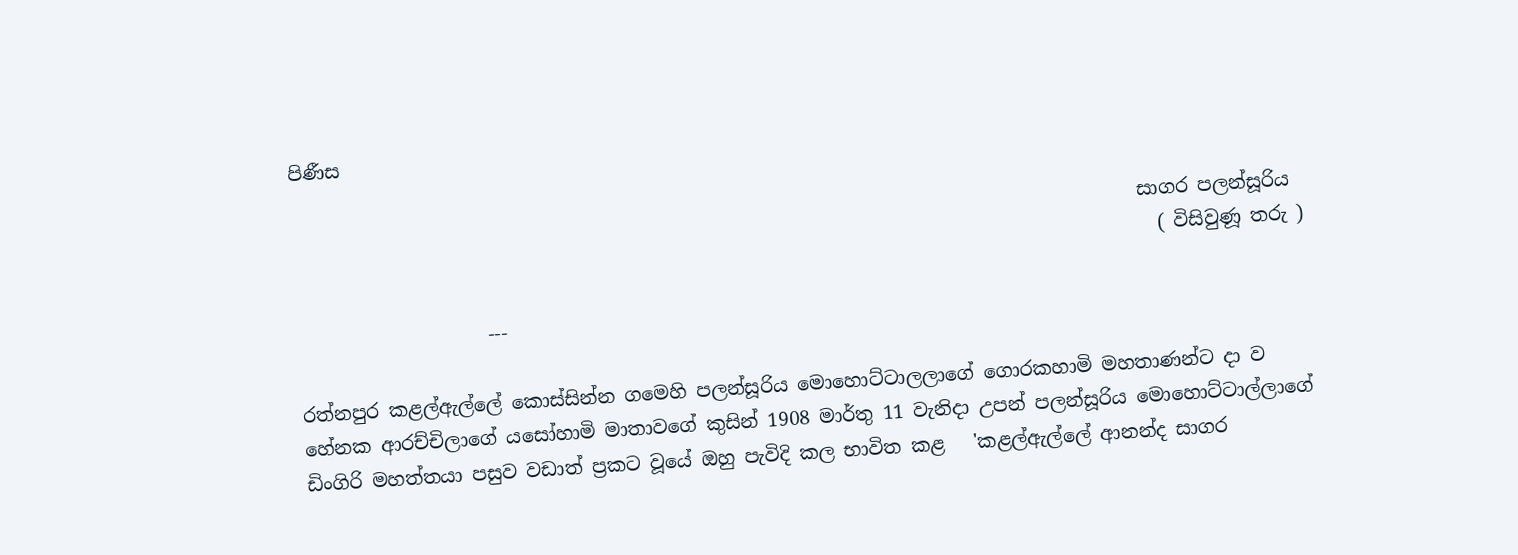පිණීස

                                                                                         සාගර පලන්සූරිය
                                                                                           ( විසිවුණූ තරු )

                    ---

රත්නපුර කළල්ඇල්ලේ කොස්සින්න ගමෙහි පලන්සූරිය මොහොට්ටාලලාගේ ගොරකහාමි මහතාණන්ට දා ව හේනක ආරච්චිලාගේ යසෝහාමි මාතාවගේ කුසින් 1908 මාර්තු 11 වැනිදා උපන් පලන්සූරිය ‍මොහොට්ටාල්ලාගේ ඩිංගිරි මහත්තයා පසුව වඩාත් ප්‍රකට වූයේ ඔහු පැවිදි කල භාවිත කළ   'කළල්ඇල්ලේ ආනන්ද සාගර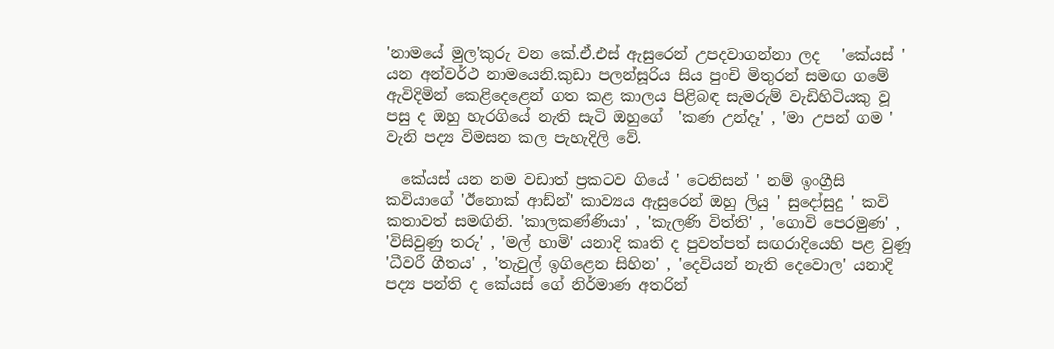'නාමයේ මුල'කුරු වන කේ.ඒ.එස් ඇසුරෙන් උපදවාගන්නා ලද   'කේයස් ' යන අන්වර්ථ නාමයෙනි.කුඩා පලන්සූරිය සිය පුංචි මිතුරන් සමඟ ගමේ ඇවිදිමින් කෙළිදෙළෙන් ගත කළ කාලය පිළිබඳ සැමරුම් වැඩිහිටියකු වූ පසු ද ඔහු හැරගියේ නැති සැටි ඔහුගේ  'කණ උන්දෑ' , 'මා උපන් ගම ' වැනි පද්‍ය විමසන කල පැහැදිලි වේ.

  කේයස් යන නම වඩාත් ප්‍රකටව ගියේ ' ටෙනිසන් ' නම් ඉංග්‍රීසි කවියාගේ 'ඊනොක් ආඩ්න්' කාව්‍යය ඇසුරෙන් ඔහු ලියු ' සුදෝසුදු ' කවි කතාවත් සමඟිනි. 'කාලකණ්ණියා' , 'කැලණි විත්ති' , 'ගොවි පෙරමුණ' , 'විසිවුණු තරු' , 'මල් හාමි' යනාදි කෘති ද පුවත්පත් සඟරාදියෙහි පළ වුණූ 'ධීවරී ගීතය' , 'තැවුල් ඉගිළෙන සිහින' , 'දෙවියන් නැති දෙවොල' යනාදි පද්‍ය පන්ති ද කේයස් ගේ නිර්මාණ අතරින්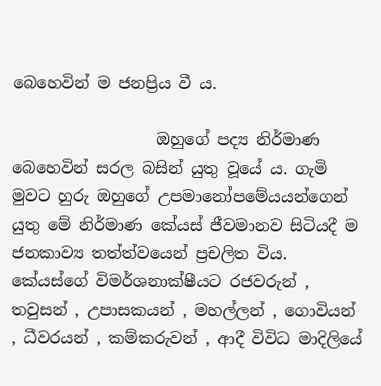බෙහෙවින් ම ජනප්‍රිය වී ය.

                  ඔහුගේ පද්‍ය නිර්මාණ බෙහෙවින් සරල බසින් යුතු වූයේ ය. ගැමි මුවට හුරු ඔහුගේ උපමානෝපමේයයන්ගෙන් යුතු මේ නිර්මාණ කේයස් ජීවමානව සිටියදී ම ජනකාව්‍ය තත්ත්වයෙන් ප්‍රචලිත විය. කේයස්ගේ විමර්ශනාක්ෂීයට රජවරුන් , තවුසන් , උපාසකයන් , මහල්ලන් , ගොවියන් , ධීවරයන් , කම්කරුවන් , ආදී විවිධ මාදිලියේ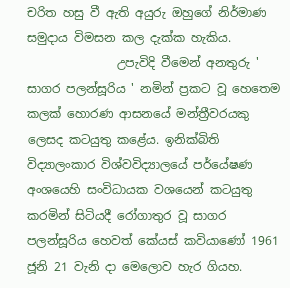චරිත හසු වී ඇති අයුරු ඔහුගේ නිර්මාණ සමුදාය විමසන කල දැක්ක හැකිය.
               උපැවිදි වීමෙන් අනතුරු ' සාගර පලන්සූරිය ' නමින් ප්‍රකට වූ හෙතෙම කලක් හොරණ ආසනයේ මන්ත්‍රීවරයකු ලෙසද කටයුතු කළේය. ඉනික්බිති විද්‍යාලංකාර විශ්වවිද්‍යාලයේ පර්යේෂණ අංශයෙහි සංවිධායක වශයෙන් කටයුතු කරමින් සිටියදී රෝගාතුර වූ සාගර පලන්සූරිය හෙවත් කේයස් කවියාණෝ 1961 ජූනි 21 වැනි දා මෙලොව හැර ගියහ.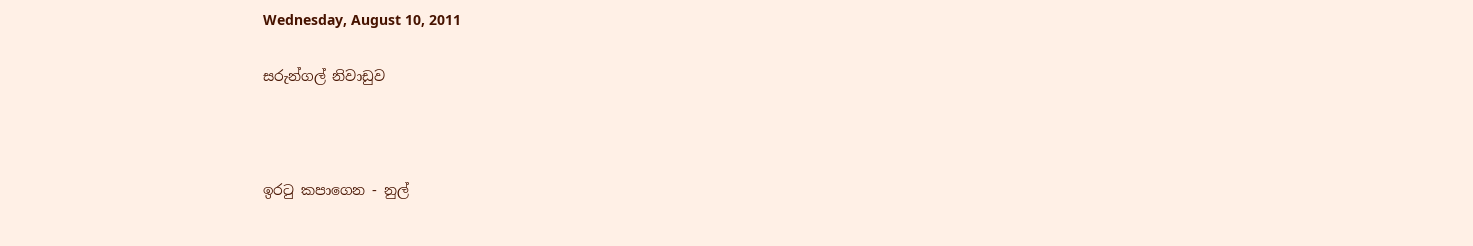Wednesday, August 10, 2011

සරුන්ගල් නිවාඩුව



ඉරටු කපාගෙන - නුල්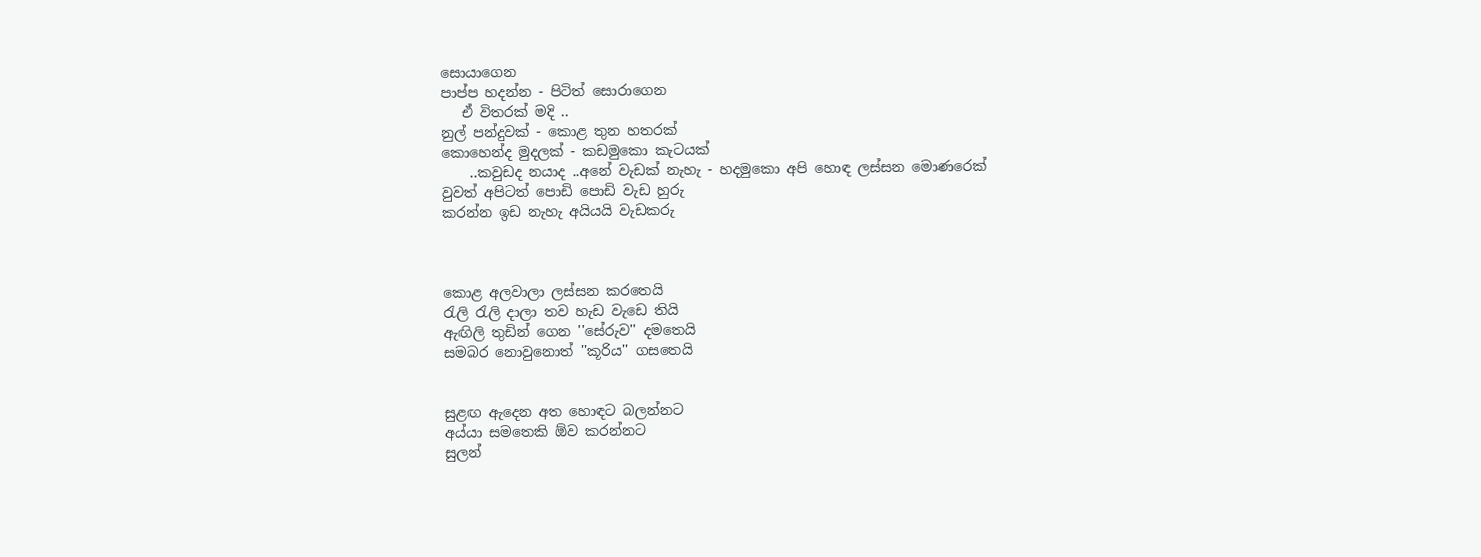සොයාගෙන
පාප්ප හදන්න - පිටිත් සොරාගෙන
   ඒ විතරක් මදි ..
නුල් පන්දුවක් - කොළ තුන හතරක්
කොහෙන්ද මුදලක් - කඩමුකො කැටයක්
    ..කවුඩද නයාද ..අනේ වැඩක් නැහැ - හදමුකො අපි හොඳ ලස්සන මොණරෙක්
වුවත් අපිටත් පොඩි පොඩි වැඩ හුරු
කරන්න ඉඩ නැහැ අයියයි වැඩකරු



කොළ අලවාලා ලස්සන කරතෙයි
රැලි රැලි දාලා තව හැඩ වැඩෙ තියි
ඇඟිලි තුඩින් ගෙන ''සේරුව'' දමතෙයි
සමබර නොවුනොත් ''කූරිය'' ගසතෙයි


සුළඟ ඇදෙන අත හොඳට බලන්නට
අය්යා සමතෙකි ඕව කරන්නට
සුලන්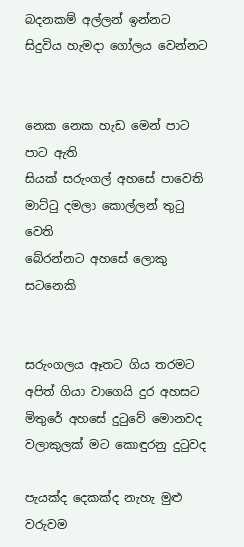බදනකම් අල්ලන් ඉන්නට
සිදුවිය හැමදා ගෝලය වෙන්නට


නෙක නෙක හැඩ මෙන් පාට පාට ඇති
සියක් සරුංගල් අහසේ පාවෙති
මාට්ටු දමලා කොල්ලන් තුටු වෙති
බේරන්නට අහසේ ලොකු සටනෙකි


සරුංගලය ඈතට ගිය තරමට
අපිත් ගියා වාගෙයි දුර අහසට
මිතුරේ අහසේ දුටුවේ මොනවද
වලාකුලක් මට කොඳුරනු දුටුවද

පැයක්ද දෙකක්ද නැහැ මුළු වරුවම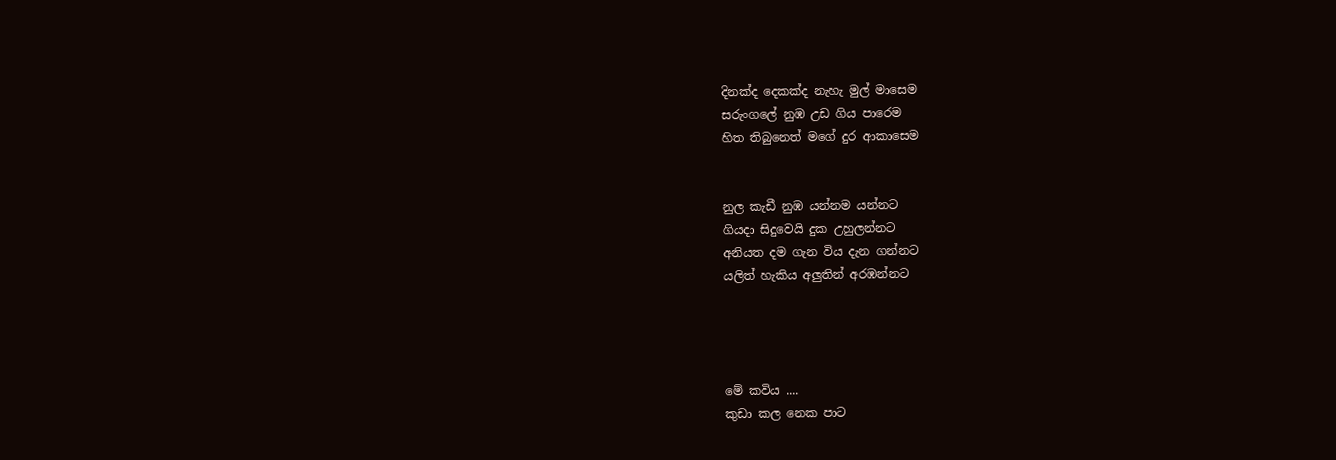දිනක්ද දෙකක්ද නැහැ මුල් මාසෙම
සරුංගලේ නුඹ උඩ ගිය පාරෙම
හිත තිබුනෙත් මගේ දුර ආකාසෙම


නුල කැඩී නුඹ යන්නම යන්නට
ගියදා සිදුවෙයි දුක උහුලන්නට
අනියත දම ගැන විය දැන ගන්නට
යලිත් හැකිය අලුතින් අරඹන්නට




මේ කවිය ....
කුඩා කල නෙක පාට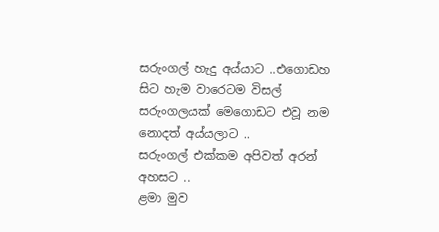සරුංගල් හැදු අය්යාට ..එගොඩහ සිට හැම වාරෙටම විසල් සරුංගලයක් මෙගොඩට එවූ නම නොදත් අය්යලාට ..
සරුංගල් එක්කම අපිවත් අරන් අහසට ..
ළමා මුව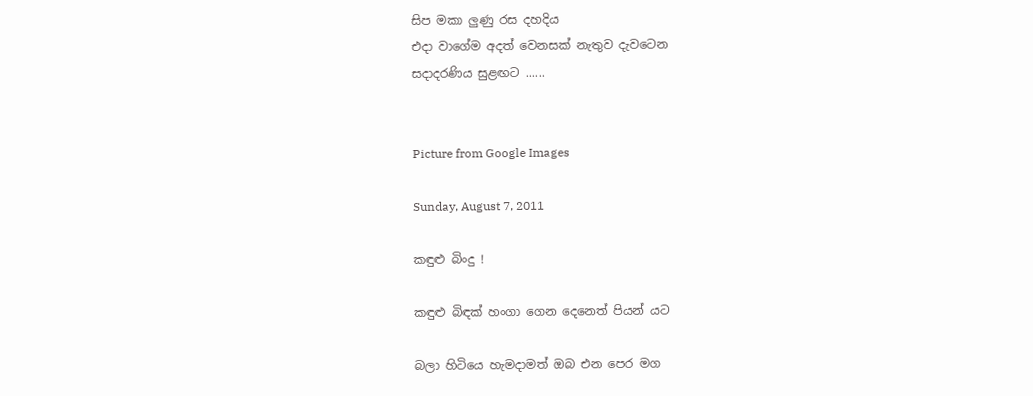සිප මකා ලුණු රස දහදිය
එදා වාගේම අදත් වෙනසක් නැතුව දැවටෙන
සදාදරණිය සුළඟට ......


Picture from Google Images

Sunday, August 7, 2011

කඳුළු බිංදු !

කඳුළු බිඳක් හංගා ගෙන දෙනෙත් පියන් යට

බලා හිටියෙ හැමදාමත් ඔබ එන පෙර මග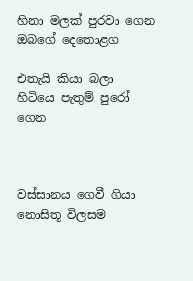හිනා මලක් පුරවා ගෙන ඔබගේ දෙතොළග

එතැයි කියා බලා හිටියෙ පැතුම් පුරෝ ගෙන



වස්සානය ගෙවී ගියා නොසිතූ විලසම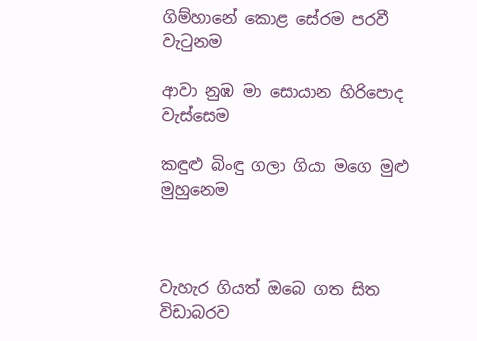ගිම්හානේ කොළ සේරම පරවී වැටුනම

ආවා නුඹ මා සොයාන හිරිපොද වැස්සෙම

කඳුළු බිංඳු ගලා ගියා මගෙ මුළු මුහුනෙම



වැහැර ගියත් ඔබෙ ගත සිත විඩාබරව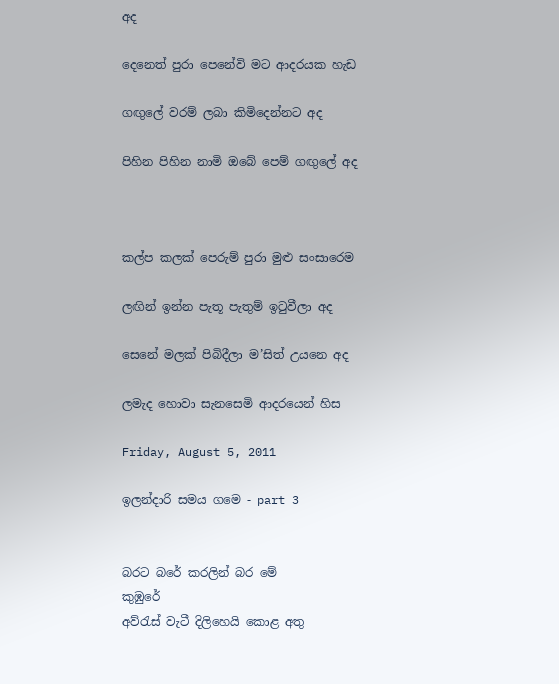අද

දෙනෙත් පුරා පෙනේවි මට ආදරයක හැඩ

ගඟුලේ වරම් ලබා කිමිදෙන්නට අද

පිහින පිහින නාමි ඔබේ පෙම් ගඟුලේ අද



කල්ප කලක් පෙරුම් පුරා මුළු සංසාරෙම

ලඟින් ඉන්න පැතූ පැතුම් ඉටුවීලා අද

සෙනේ මලක් පිබිදීලා ම’සිත් උයනෙ අද

ලමැද හොවා සැනසෙමි ආදරයෙන් හිස

Friday, August 5, 2011

ඉලන්දාරි සමය ගමෙ - part 3


බරට බරේ කරලින් බර මේ                      කුඹුරේ
අව්රැස් වැටී දිලිහෙයි කොළ අතු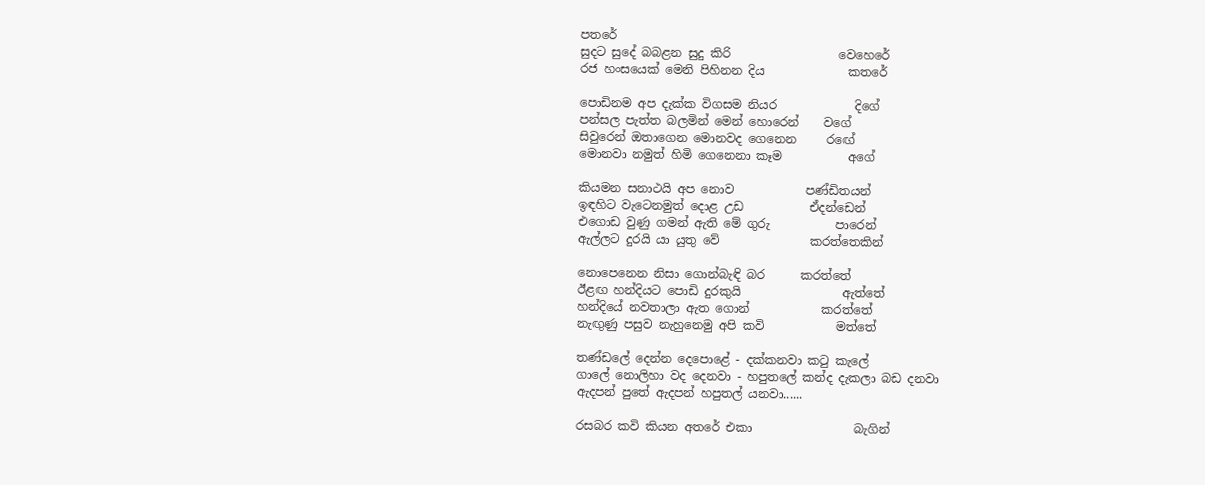පත‍රේ
සුදට සුදේ බබළන සුදු කිරි                  වෙහෙරේ
රජ හංසයෙක් මෙනි පිහිනන දිය              කතරේ

පොඩිනම අප දැක්ක විගසම නියර             දිගේ
පන්සල පැත්ත බලමින් මෙන් හොරෙන්    වගේ
සිවුරෙන් ඔතාගෙන මොනවද ගෙනෙ‍න     ර‍‍‍‍ඟේ
මොනවා නමුත් හිමි ගෙනෙනා කෑම           අගේ

කියමන සනාථයි අප නොව            පණ්ඩිතයන්
ඉඳහිට වැටෙනමුත් දොළ උඩ           ඒදන්ඩෙන්
එගොඩ වුණු ගමන් ඇති මේ ගුරු           පාරෙන්
ඇල්ලට දුරයි යා යුතු වේ               කරත්තෙකින්

නොපෙනෙන නිසා ගොන්බැඳි බර      කරත්තේ
ඊළඟ හන්දියට පොඩි දුරකුයි                 ඇත්තේ
හන්දියේ නවතාලා ඇත ගොන්            කරත්තේ
නැඟුණු පසුව නැහුනෙමු අපි කවි            මත්තේ

තණ්ඩලේ දෙන්න දෙපොළේ - දක්කනවා කටු කැලේ
ගාලේ නොලිහා වද දෙනවා - හපුතලේ කන්ද දැකලා බඩ දනවා
ඇදපන් පුතේ ඇදපන් හපුතල් යනවා......

රසබර කවි කියන අතරේ එකා                 බැගින්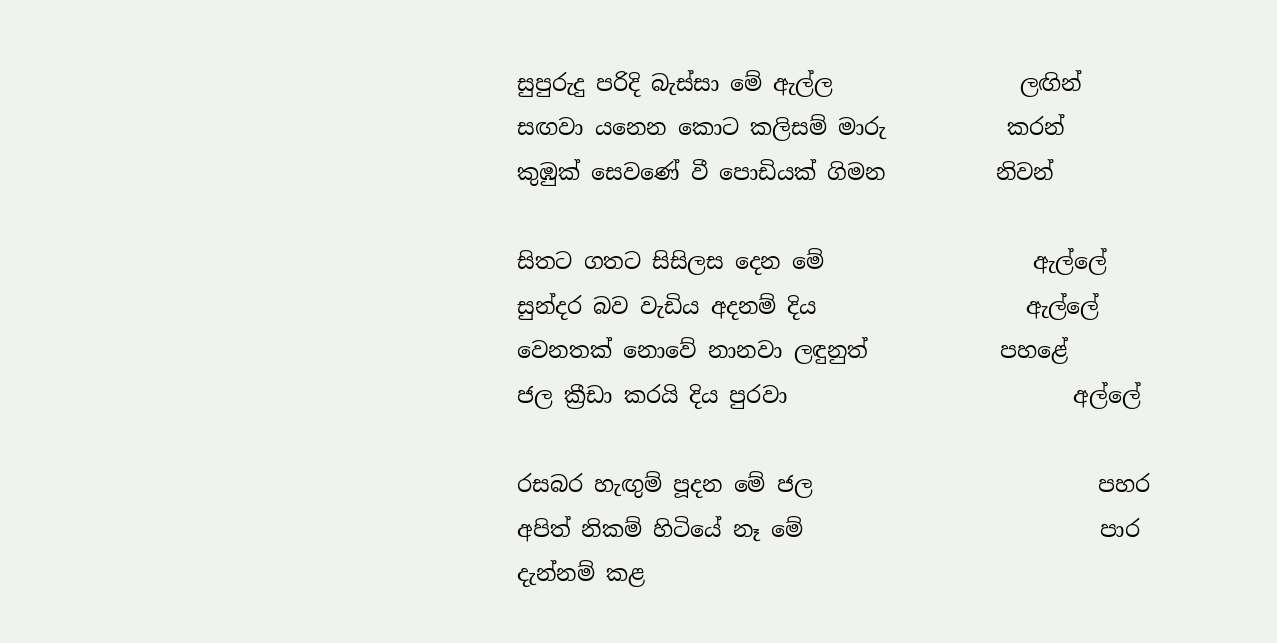සුපුරුදු පරිදි බැස්සා මේ ඇල්ල                 ලඟින්
සඟවා යනෙන කොට කලිසම් මාරු           කරන්
කුඹුක් සෙවණේ වී පොඩියක් ගිමන          නිවන්

සිතට ගතට සිසිලස දෙන මේ                   ඇල්ලේ
සුන්දර බව වැඩිය අදනම් දිය                   ඇල්ලේ
වෙනතක් නොවේ නානවා ලඳුනුත්            පහළේ
ජල ක්‍රීඩා කරයි දිය පුරවා                          අල්ලේ

රසබර හැඟුම් පූදන මේ ජල                          පහර
අපිත් නිකම් හිටියේ නෑ මේ                           පාර
දැන්නම් කළ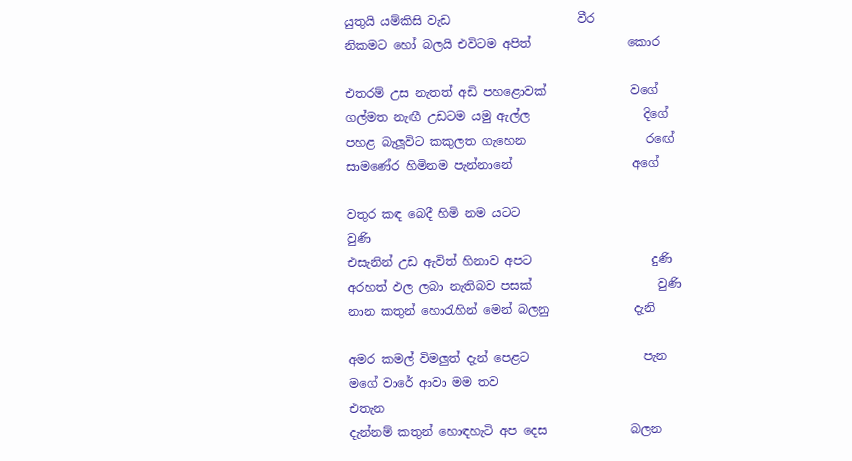යුතුයි යම්කිසි වැඩ                     වීර
නිකමට හෝ බලයි එවිටම අපිත්                කොර

එතරම් උස නැතත් අඩි පහළොවක්              වගේ
ගල්මත නැඟී උඩටම යමු ඇල්ල                   දිගේ
පහළ බැලූවිට කකුලත ගැහෙන                    ර‍ඟේ
සාමණේර හිමිනම පැන්නානේ                    අගේ

වතුර කඳ බෙදී හිමි නම යටට                         වුණි
එසැනින් උඩ ඇවිත් හිනාව අපට                    දුණි
අරහත් ඵල ලබා නැතිබව පසක්                     වුණි
නාන කතුන් හොරැහින් මෙන් බලනු              දැනි

අමර කමල් විමලුත් දැන් පෙළට                   පැන
මගේ වා‍රේ ආවා මම තව                            එතැන‍
දැන්නම් කතුන් හොඳහැටි අප දෙස              බලන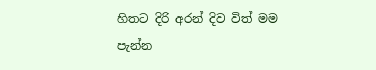හිතට දිරි අරන් දිව විත් මම                        පැන්න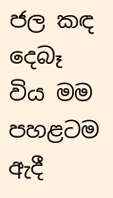ජල කඳ දෙබෑ විය මම පහළටම                      ඇදී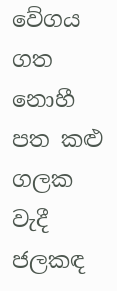වේගය ගත නොහී පත කළු ගලක                    වැදී
ජලකඳ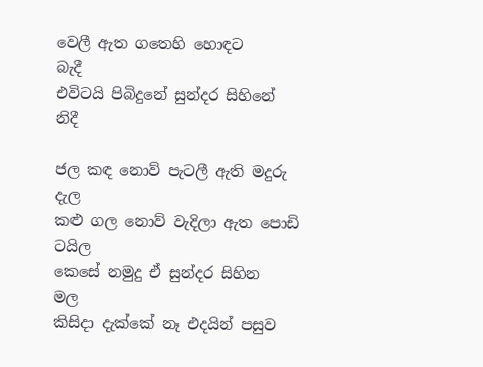වෙලී ඇත ගතෙහි හොඳට                    බැදී
එවිටයි පිබිදුනේ සුන්දර සිහිනේ                      නිදී

ජල කඳ නොව් පැටලී ඇති මදුරු                       දැල
කළු ගල නොව් වැදිලා ඇත පොඩි                  ටයිල
කෙසේ නමුදු ඒ සුන්දර සිහින                           මල
කිසිදා දැක්කේ නෑ එදයින් පසුව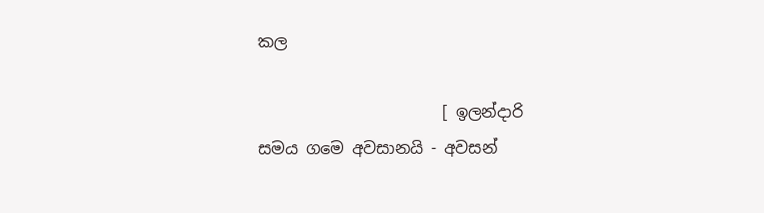කල

                       [ ඉලන්දාරි සමය ගමෙ අවසානයි - අවසන්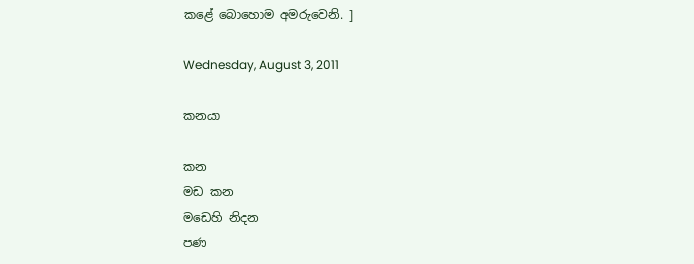කළේ බොහොම අමරුවෙනි. ]

Wednesday, August 3, 2011

කනයා

කන
මඩ කන
මඩෙහි නිදන
පණ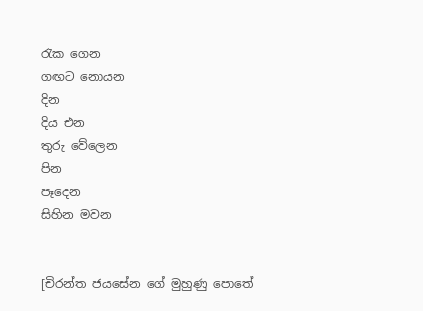රැක ගෙන
ගඟට නොයන
දින
දිය එන
තුරු වේලෙන
පින
පෑදෙන
සිහින මවන


[චිරන්ත ජයසේන ගේ මුහුණු පොතේ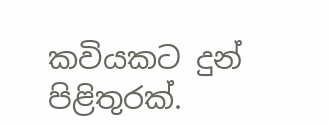කවියකට දුන් පිළිතුරක්.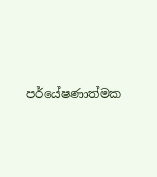පර්යේෂණාත්මක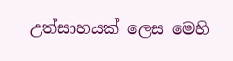උත්සාහයක් ලෙස මෙහි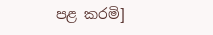පළ කරමි]